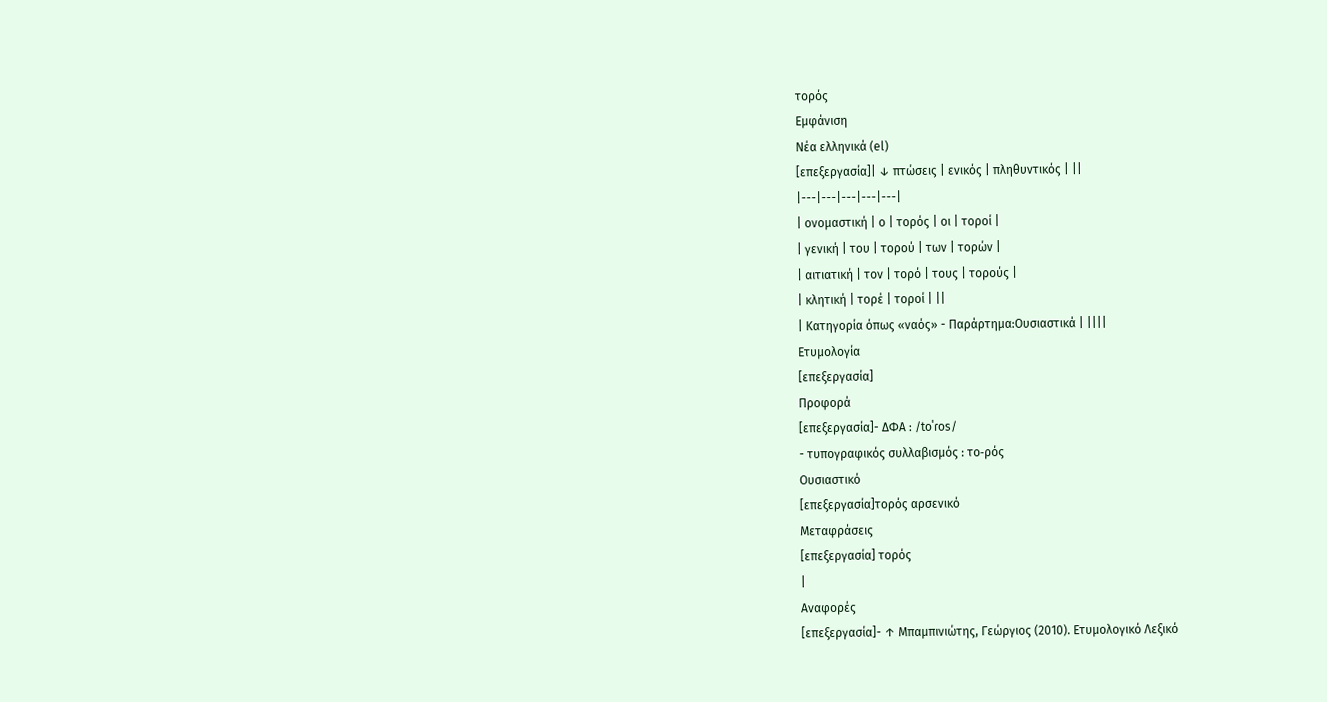τορός
Εμφάνιση
Νέα ελληνικά (el)
[επεξεργασία]| ↓ πτώσεις | ενικός | πληθυντικός | ||
|---|---|---|---|---|
| ονομαστική | ο | τορός | οι | τοροί |
| γενική | του | τορού | των | τορών |
| αιτιατική | τον | τορό | τους | τορούς |
| κλητική | τορέ | τοροί | ||
| Κατηγορία όπως «ναός» - Παράρτημα:Ουσιαστικά | ||||
Ετυμολογία
[επεξεργασία]
Προφορά
[επεξεργασία]- ΔΦΑ : /toˈɾos/
- τυπογραφικός συλλαβισμός : το‐ρός
Ουσιαστικό
[επεξεργασία]τορός αρσενικό
Μεταφράσεις
[επεξεργασία] τορός
|
Αναφορές
[επεξεργασία]- ↑ Μπαμπινιώτης, Γεώργιος (2010). Ετυμολογικό Λεξικό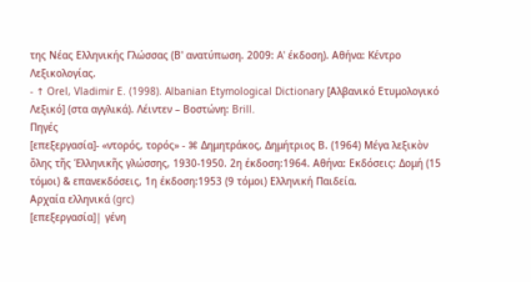της Νέας Ελληνικής Γλώσσας (Β' ανατύπωση. 2009: A' έκδοση). Αθήνα: Κέντρο Λεξικολογίας.
- ↑ Orel, Vladimir E. (1998). Albanian Etymological Dictionary [Αλβανικό Ετυμολογικό Λεξικό] (στα αγγλικά). Λέιντεν – Βοστώνη: Brill.
Πηγές
[επεξεργασία]- «ντορός, τορός» - ⌘ Δημητράκος, Δημήτριος Β. (1964) Μέγα λεξικὸν ὅλης τῆς Ἑλληνικῆς γλώσσης, 1930-1950. 2η έκδοση:1964. Αθήνα: Εκδόσεις: Δομή (15 τόμοι) & επανεκδόσεις, 1η έκδοση:1953 (9 τόμοι) Ελληνική Παιδεία.
Αρχαία ελληνικά (grc)
[επεξεργασία]| γένη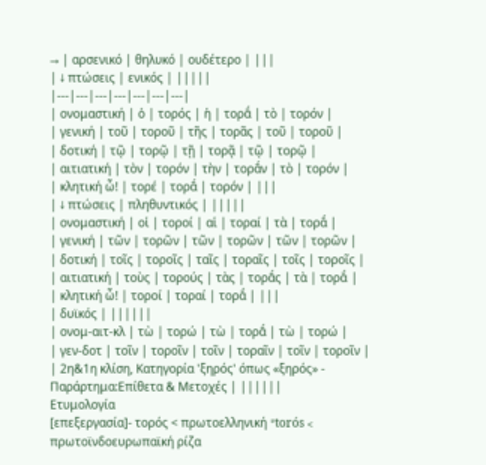→ | αρσενικό | θηλυκό | ουδέτερο | |||
| ↓ πτώσεις | ενικός | |||||
|---|---|---|---|---|---|---|
| ονομαστική | ὁ | τορός | ἡ | τορᾱ́ | τὸ | τορόν |
| γενική | τοῦ | τοροῦ | τῆς | τορᾶς | τοῦ | τοροῦ |
| δοτική | τῷ | τορῷ | τῇ | τορᾷ | τῷ | τορῷ |
| αιτιατική | τὸν | τορόν | τὴν | τορᾱ́ν | τὸ | τορόν |
| κλητική ὦ! | τορέ | τορᾱ́ | τορόν | |||
| ↓ πτώσεις | πληθυντικός | |||||
| ονομαστική | οἱ | τοροί | αἱ | τοραί | τὰ | τορᾰ́ |
| γενική | τῶν | τορῶν | τῶν | τορῶν | τῶν | τορῶν |
| δοτική | τοῖς | τοροῖς | ταῖς | τοραῖς | τοῖς | τοροῖς |
| αιτιατική | τοὺς | τορούς | τὰς | τορᾱ́ς | τὰ | τορᾰ́ |
| κλητική ὦ! | τοροί | τοραί | τορᾰ́ | |||
| δυϊκός | ||||||
| ονομ-αιτ-κλ | τὼ | τορώ | τὼ | τορᾱ́ | τὼ | τορώ |
| γεν-δοτ | τοῖν | τοροῖν | τοῖν | τοραῖν | τοῖν | τοροῖν |
| 2η&1η κλίση, Κατηγορία 'ξηρός' όπως «ξηρός» - Παράρτημα:Επίθετα & Μετοχές | ||||||
Ετυμολογία
[επεξεργασία]- τορός < πρωτοελληνική *torós < πρωτοϊνδοευρωπαϊκή ρίζα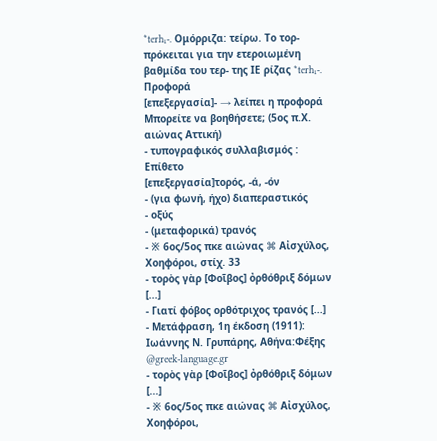*terh₁-. Ομόρριζα: τείρω. Το τορ- πρόκειται για την ετεροιωμένη βαθμίδα του τερ- της ΙΕ ρίζας *terh₁-.
Προφορά
[επεξεργασία]- → λείπει η προφορά Μπορείτε να βοηθήσετε; (5ος π.Χ. αιώνας Αττική)
- τυπογραφικός συλλαβισμός :
Επίθετο
[επεξεργασία]τορός, -ά, -όν
- (για φωνή, ήχο) διαπεραστικός
- οξύς
- (μεταφορικά) τρανός
- ※ 6ος/5ος πκε αιώνας ⌘ Αἰσχύλος, Χοηφόροι, στίχ. 33
- τορὸς γὰρ [Φοῖβος] ὀρθόθριξ δόμων [...]
- Γιατί φόβος ορθότριχος τρανός [...]
- Μετάφραση, 1η έκδοση (1911): Ιωάννης Ν. Γρυπάρης, Αθήνα:Φέξης @greek‑language.gr
- τορὸς γὰρ [Φοῖβος] ὀρθόθριξ δόμων [...]
- ※ 6ος/5ος πκε αιώνας ⌘ Αἰσχύλος, Χοηφόροι,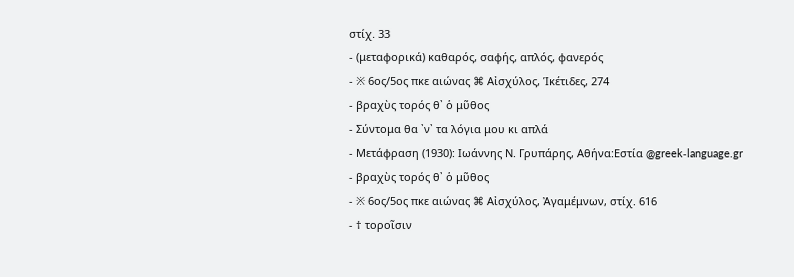στίχ. 33
- (μεταφορικά) καθαρός, σαφής, απλός, φανερός
- ※ 6ος/5ος πκε αιώνας ⌘ Αἰσχύλος, Ἱκέτιδες, 274
- βραχὺς τορός θ᾽ ὁ μῦθος
- Σύντομα θα ᾽ν᾽ τα λόγια μου κι απλά
- Μετάφραση (1930): Ιωάννης Ν. Γρυπάρης, Αθήνα:Εστία @greek‑language.gr
- βραχὺς τορός θ᾽ ὁ μῦθος
- ※ 6ος/5ος πκε αιώνας ⌘ Αἰσχύλος, Ἀγαμέμνων, στίχ. 616
- † τοροῖσιν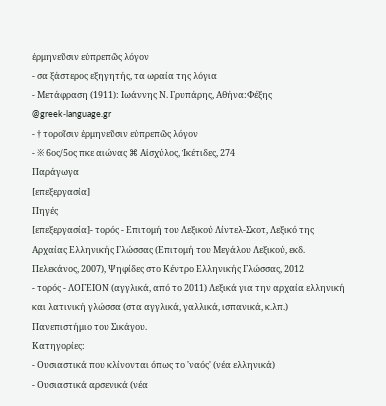ἑρμηνεῦσιν εὐπρεπῶς λόγον
- σα ξάστερος εξηγητής, τα ωραία της λόγια
- Μετάφραση (1911): Ιωάννης Ν. Γρυπάρης, Αθήνα:Φέξης @greek‑language.gr
- † τοροῖσιν ἑρμηνεῦσιν εὐπρεπῶς λόγον
- ※ 6ος/5ος πκε αιώνας ⌘ Αἰσχύλος, Ἱκέτιδες, 274
Παράγωγα
[επεξεργασία]
Πηγές
[επεξεργασία]- τορός - Επιτομή του Λεξικού Λίντελ-Σκοτ, Λεξικό της Αρχαίας Ελληνικής Γλώσσας (Επιτομή του Μεγάλου Λεξικού, εκδ. Πελεκάνος, 2007), Ψηφίδες στο Κέντρο Ελληνικής Γλώσσας, 2012
- τορός - ΛΟΓΕΙΟΝ (αγγλικά, από το 2011) Λεξικά για την αρχαία ελληνική και λατινική γλώσσα (στα αγγλικά, γαλλικά, ισπανικά, κ.λπ.) Πανεπιστήμιο του Σικάγου.
Κατηγορίες:
- Ουσιαστικά που κλίνονται όπως το 'ναός' (νέα ελληνικά)
- Ουσιαστικά αρσενικά (νέα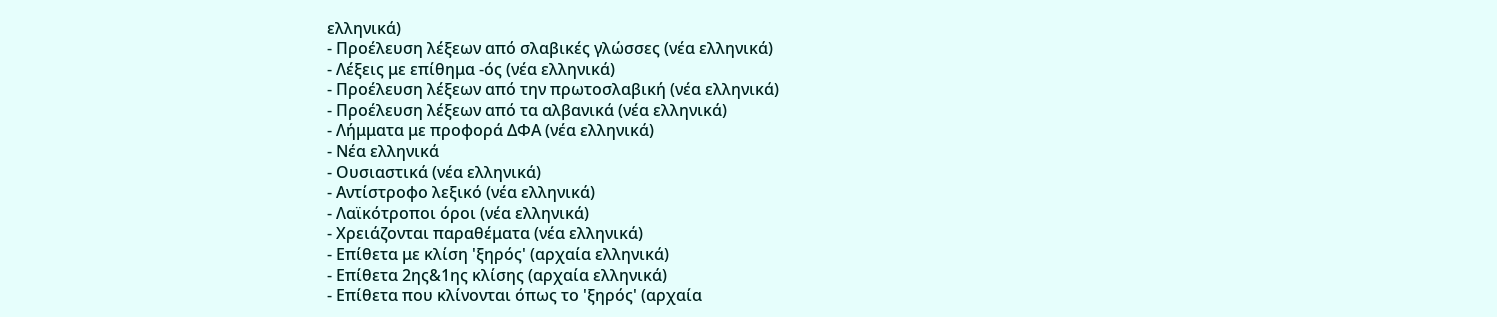ελληνικά)
- Προέλευση λέξεων από σλαβικές γλώσσες (νέα ελληνικά)
- Λέξεις με επίθημα -ός (νέα ελληνικά)
- Προέλευση λέξεων από την πρωτοσλαβική (νέα ελληνικά)
- Προέλευση λέξεων από τα αλβανικά (νέα ελληνικά)
- Λήμματα με προφορά ΔΦΑ (νέα ελληνικά)
- Νέα ελληνικά
- Ουσιαστικά (νέα ελληνικά)
- Αντίστροφο λεξικό (νέα ελληνικά)
- Λαϊκότροποι όροι (νέα ελληνικά)
- Χρειάζονται παραθέματα (νέα ελληνικά)
- Επίθετα με κλίση 'ξηρός' (αρχαία ελληνικά)
- Επίθετα 2ης&1ης κλίσης (αρχαία ελληνικά)
- Επίθετα που κλίνονται όπως το 'ξηρός' (αρχαία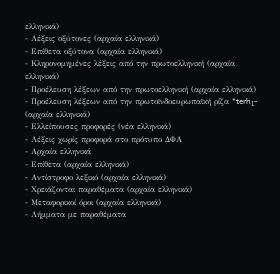ελληνικά)
- Λέξεις οξύτονες (αρχαία ελληνικά)
- Επίθετα οξύτονα (αρχαία ελληνικά)
- Κληρονομημένες λέξεις από την πρωτοελληνική (αρχαία ελληνικά)
- Προέλευση λέξεων από την πρωτοελληνική (αρχαία ελληνικά)
- Προέλευση λέξεων από την πρωτοϊνδοευρωπαϊκή ρίζα *terh₁- (αρχαία ελληνικά)
- Ελλείπουσες προφορές (νέα ελληνικά)
- Λέξεις χωρίς προφορά στο πρότυπο ΔΦΑ
- Αρχαία ελληνικά
- Επίθετα (αρχαία ελληνικά)
- Αντίστροφο λεξικό (αρχαία ελληνικά)
- Χρειάζονται παραθέματα (αρχαία ελληνικά)
- Μεταφορικοί όροι (αρχαία ελληνικά)
- Λήμματα με παραθέματα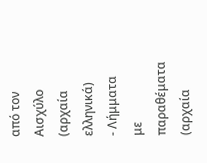από τον Αισχύλο (αρχαία ελληνικά)
- Λήμματα με παραθέματα (αρχαία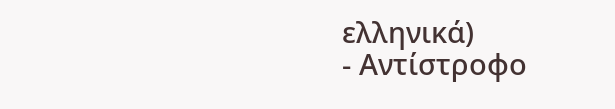ελληνικά)
- Αντίστροφο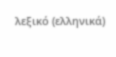λεξικό (ελληνικά)